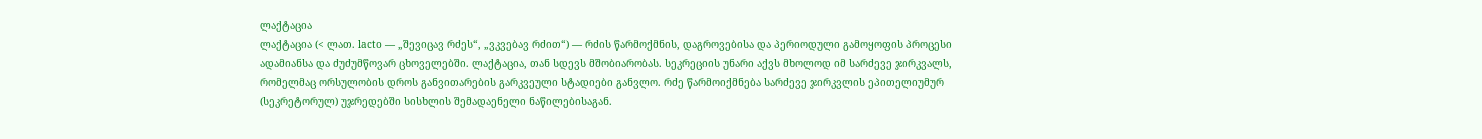ლაქტაცია
ლაქტაცია (< ლათ. lacto — „შევიცავ რძეს“, „ვკვებავ რძით“) — რძის წარმოქმნის, დაგროვებისა და პერიოდული გამოყოფის პროცესი ადამიანსა და ძუძუმწოვარ ცხოველებში. ლაქტაცია, თან სდევს მშობიარობას. სეკრეციის უნარი აქვს მხოლოდ იმ სარძევე ჯირკვალს, რომელმაც ორსულობის დროს განვითარების გარკვეული სტადიები განვლო. რძე წარმოიქმნება სარძევე ჯირკვლის ეპითელიუმურ (სეკრეტორულ) უჯრედებში სისხლის შემადაენელი ნაწილებისაგან.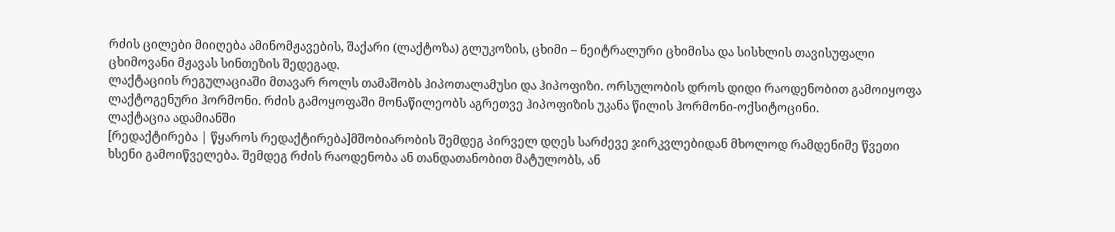რძის ცილები მიიღება ამინომჟავების, შაქარი (ლაქტოზა) გლუკოზის, ცხიმი – ნეიტრალური ცხიმისა და სისხლის თავისუფალი ცხიმოვანი მჟავას სინთეზის შედეგად.
ლაქტაციის რეგულაციაში მთავარ როლს თამაშობს ჰიპოთალამუსი და ჰიპოფიზი. ორსულობის დროს დიდი რაოდენობით გამოიყოფა ლაქტოგენური ჰორმონი. რძის გამოყოფაში მონაწილეობს აგრეთვე ჰიპოფიზის უკანა წილის ჰორმონი-ოქსიტოცინი.
ლაქტაცია ადამიანში
[რედაქტირება | წყაროს რედაქტირება]მშობიარობის შემდეგ პირველ დღეს სარძევე ჯირკვლებიდან მხოლოდ რამდენიმე წვეთი ხსენი გამოიწველება. შემდეგ რძის რაოდენობა ან თანდათანობით მატულობს, ან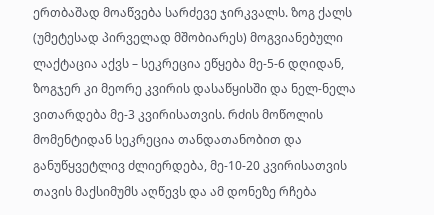ერთბაშად მოაწვება სარძევე ჯირკვალს. ზოგ ქალს (უმეტესად პირველად მშობიარეს) მოგვიანებული ლაქტაცია აქვს – სეკრეცია ეწყება მე-5-6 დღიდან, ზოგჯერ კი მეორე კვირის დასაწყისში და ნელ-ნელა ვითარდება მე-3 კვირისათვის. რძის მოწოლის მომენტიდან სეკრეცია თანდათანობით და განუწყვეტლივ ძლიერდება, მე-10-20 კვირისათვის თავის მაქსიმუმს აღწევს და ამ დონეზე რჩება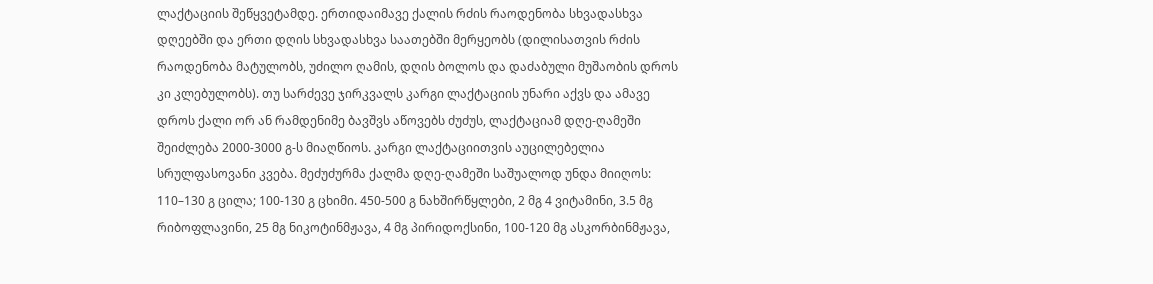ლაქტაციის შეწყვეტამდე. ერთიდაიმავე ქალის რძის რაოდენობა სხვადასხვა დღეებში და ერთი დღის სხვადასხვა საათებში მერყეობს (დილისათვის რძის რაოდენობა მატულობს, უძილო ღამის, დღის ბოლოს და დაძაბული მუშაობის დროს კი კლებულობს). თუ სარძევე ჯირკვალს კარგი ლაქტაციის უნარი აქვს და ამავე დროს ქალი ორ ან რამდენიმე ბავშვს აწოვებს ძუძუს, ლაქტაციამ დღე-ღამეში შეიძლება 2000-3000 გ-ს მიაღწიოს. კარგი ლაქტაციითვის აუცილებელია სრულფასოვანი კვება. მეძუძურმა ქალმა დღე-ღამეში საშუალოდ უნდა მიიღოს: 110–130 გ ცილა; 100-130 გ ცხიმი. 450-500 გ ნახშირწყლები, 2 მგ 4 ვიტამინი, 3.5 მგ რიბოფლავინი, 25 მგ ნიკოტინმჟავა, 4 მგ პირიდოქსინი, 100-120 მგ ასკორბინმჟავა,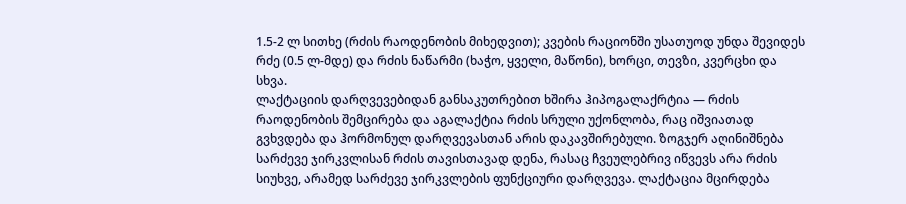1.5-2 ლ სითხე (რძის რაოდენობის მიხედვით); კვების რაციონში უსათუოდ უნდა შევიდეს რძე (0.5 ლ-მდე) და რძის ნაწარმი (ხაჭო, ყველი, მაწონი), ხორცი, თევზი, კვერცხი და სხვა.
ლაქტაციის დარღვევებიდან განსაკუთრებით ხშირა ჰიპოგალაქრტია — რძის რაოდენობის შემცირება და აგალაქტია რძის სრული უქონლობა, რაც იშვიათად გვხვდება და ჰორმონულ დარღვევასთან არის დაკავშირებული. ზოგჯერ აღინიშნება სარძევე ჯირკვლისან რძის თავისთავად დენა, რასაც ჩვეულებრივ იწვევს არა რძის სიუხვე, არამედ სარძევე ჯირკვლების ფუნქციური დარღვევა. ლაქტაცია მცირდება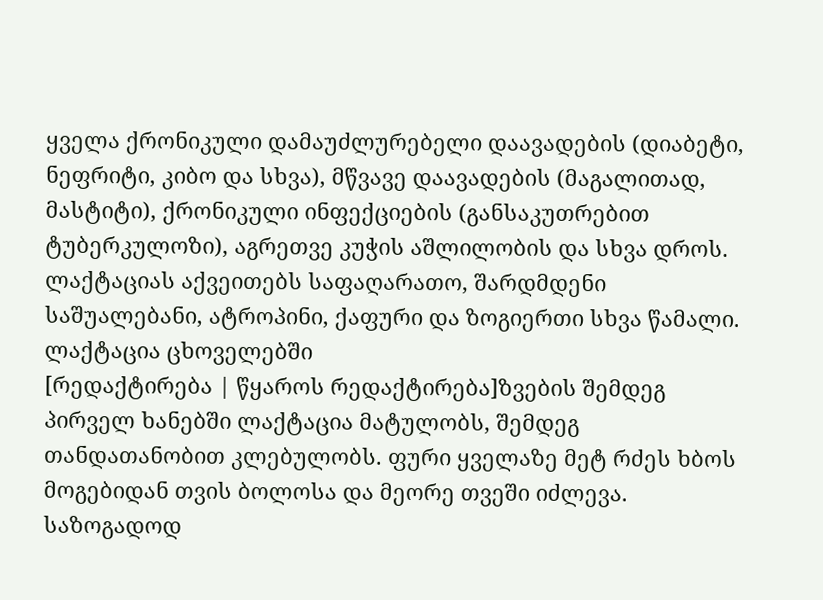ყველა ქრონიკული დამაუძლურებელი დაავადების (დიაბეტი, ნეფრიტი, კიბო და სხვა), მწვავე დაავადების (მაგალითად, მასტიტი), ქრონიკული ინფექციების (განსაკუთრებით ტუბერკულოზი), აგრეთვე კუჭის აშლილობის და სხვა დროს. ლაქტაციას აქვეითებს საფაღარათო, შარდმდენი საშუალებანი, ატროპინი, ქაფური და ზოგიერთი სხვა წამალი.
ლაქტაცია ცხოველებში
[რედაქტირება | წყაროს რედაქტირება]ზვების შემდეგ პირველ ხანებში ლაქტაცია მატულობს, შემდეგ თანდათანობით კლებულობს. ფური ყველაზე მეტ რძეს ხბოს მოგებიდან თვის ბოლოსა და მეორე თვეში იძლევა. საზოგადოდ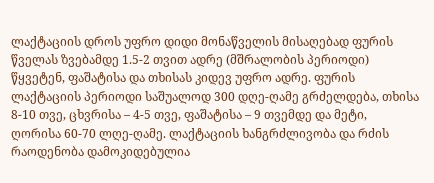ლაქტაციის დროს უფრო დიდი მონაწველის მისაღებად ფურის წველას ზვებამდე 1.5-2 თვით ადრე (მშრალობის პერიოდი) წყვეტენ, ფაშატისა და თხისას კიდევ უფრო ადრე. ფურის ლაქტაციის პერიოდი საშუალოდ 300 დღე-ღამე გრძელდება, თხისა 8-10 თვე, ცხვრისა – 4-5 თვე, ფაშატისა – 9 თვემდე და მეტი, ღორისა 60-70 ლღე-ღამე. ლაქტაციის ხანგრძლივობა და რძის რაოდენობა დამოკიდებულია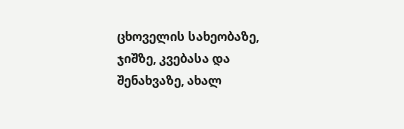ცხოველის სახეობაზე, ჯიშზე, კვებასა და შენახვაზე, ახალ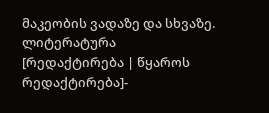მაკეობის ვადაზე და სხვაზე.
ლიტერატურა
[რედაქტირება | წყაროს რედაქტირება]-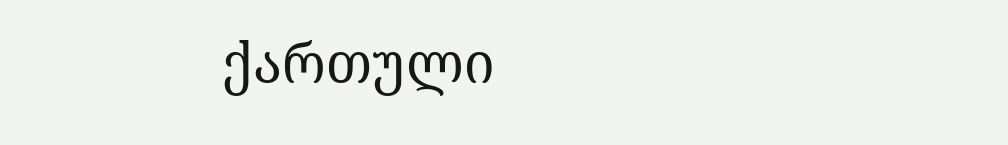ქართული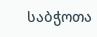საბჭოთა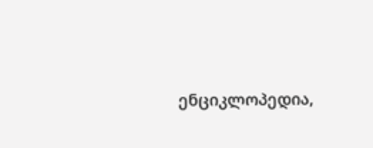ენციკლოპედია,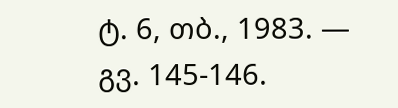ტ. 6, თბ., 1983. — გვ. 145-146.